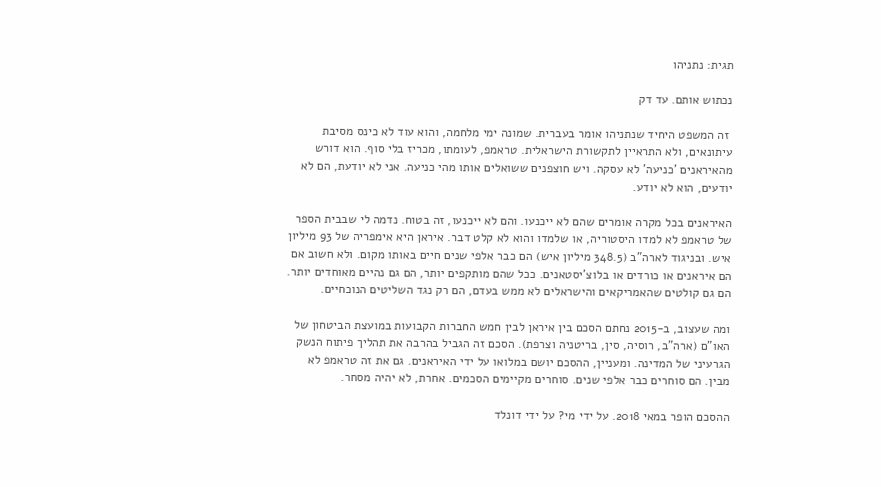תגית: נתניהו

נכתוש אותם. עד דק

 זה המשפט היחיד שנתניהו אומר בעברית. שמונה ימי מלחמה, והוא עוד לא כינס מסיבת עיתונאים, ולא התראיין לתקשורת הישראלית. טראמפ, לעומתו, מכריז בלי סוף. הוא דורש מהאיראנים 'כניעה' לא עסקה. ויש חוצפנים ששואלים אותו מהי כניעה. אני לא יודעת, הם לא יודעים, הוא לא יודע.

האיראנים בכל מקרה אומרים שהם לא ייכנעו. והם לא ייכנעו, זה בטוח. נדמה לי שבבית הספר של טראמפ לא למדו היסטוריה, או שלמדו והוא לא קלט דבר. איראן היא אימפריה של 93 מיליון איש. ובניגוד לארה"ב (348.5 מיליון איש) הם כבר אלפי שנים חיים באותו מקום. ולא חשוב אם הם איראנים או כורדים או בלוצ'יסטאנים. ככל שהם מותקפים יותר, הם גם נהיים מאוחדים יותר. הם גם קולטים שהאמריקאים והישראלים לא ממש בעדם, הם רק נגד השליטים הנוכחיים.

ומה שעצוב, ב-2015 נחתם הסכם בין איראן לבין חמש החברות הקבועות במועצת הביטחון של האו"ם (ארה"ב, רוסיה, סין, בריטניה וצרפת). הסכם זה הגביל בהרבה את תהליך פיתוח הנשק הגרעיני של המדינה. ומעניין, ההסכם יושם במלואו על ידי האיראנים. גם את זה טראמפ לא מבין. הם סוחרים כבר אלפי שנים. סוחרים מקיימים הסכמים. אחרת, לא יהיה מסחר.

ההסכם הופר במאי 2018. על ידי מי? על ידי דונלד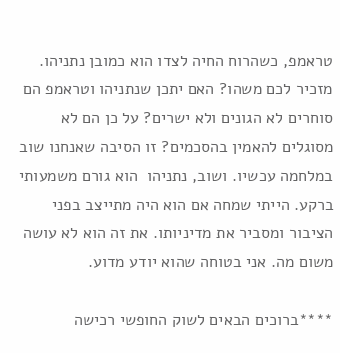טראמפ, כשהרוח החיה לצדו הוא כמובן נתניהו. מזכיר לכם משהו? האם יתכן שנתניהו וטראמפ הם סוחרים לא הגונים ולא ישרים? על כן הם לא מסוגלים להאמין בהסכמים? זו הסיבה שאנחנו שוב במלחמה עכשיו. ושוב, נתניהו  הוא גורם משמעותי ברקע. הייתי שמחה אם הוא היה מתייצב בפני הציבור ומסביר את מדיניותו. את זה הוא לא עושה משום מה. אני בטוחה שהוא יודע מדוע.

****ברוכים הבאים לשוק החופשי רכישה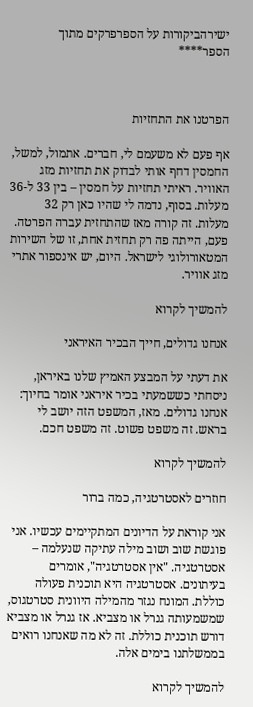ישירהביקורות על הספרפרקים מתוך הספר****



הפרטנו את התחזיות

אף פעם לא משעמם לי, חברים. אתמול, למשל, החמסין דחף אותי לבדוק את תחזיות מזג האוויר. ראיתי תחזיות על חמסין – בין 33 ל-36 מעלות. בסוף, נדמה לי שהיו כאן רק 32 מעלות. זה קורה מאז שהתחזית עברה הפרטה. פעם, הייתה פה רק תחזית אחת, זו של השירות המטאורולוגי לישראל. היום, יש אינספור אתרי מזג אוויר.

להמשיך לקרוא

אנחנו גדולים, חייך הבכיר האיראני

את דעתי על המבצע האמיץ שלנו באיראן, ניסחתי כששמעתי בכיר איראני אומר בחיוך: אנחנו גדולים. מאז, המשפט הזה יושב לי בראש. זה משפט פשוט. זה משפט חכם.

להמשיך לקרוא

חוזרים לאסטרטגיה, כמה ברור

אני קוראת על הדיונים המתקיימים עכשיו. אני פוגשת שוב ושוב מילה עתיקה שנעלמה – אסטרטגיה. "אין אסטרטגיה", אומרים בעיתונים. אסטרטגיה היא תוכנית פעולה כוללת. המונח נגזר מהמילה היוונית סטרטגוס, שמשמעותה גנרל או מצביא. אז גנרל או מצביא דורש תוכנית כוללת. זה לא מה שאנחנו רואים בממשלתנו בימים אלה.

להמשיך לקרוא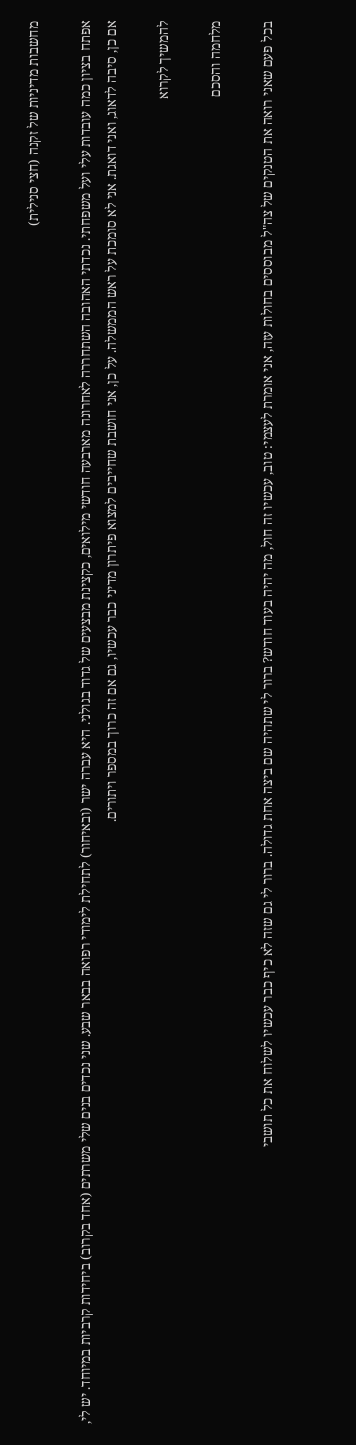מחשבות מדיניות של זקנה (חצי סנילית)

אפתח בציון כמה עובדות עלי ועל משפחתי. נכדתי האהובה השתחררה לאחרונה מארבעה חודשי מילואים, כקצינת מבצעים של גדוד בגולני. היא עברה ישר (ובאיחור) לתחילת לימודי רפואה בבאר שבע. שני נכדים בנים שלי משרתים (אחד בקרוב) ביחידות קרביות במיוחד. יש לי, אם כן, סיבה לדאוג, ואני דואגת. אני לא סומכת על ראש הממשלה. על כן, אני חושבת שחייבים למצוא פיתרון מדיני כבר עכשיו, גם אם זה כרוך במספר ויתורים.

להמשיך לקרוא

מלחמה והסכם

בכל פעם שאני רואה את הטנקים של צה"ל מבוססים בחולות עזה, אני אומרת לעצמי: טוב, עכשיו זה חול, מה יהיה בעוד חודש? ברור לי שתהיה שם ביצה אחת גדולה. ברור לי גם שזה לא כיף כבר עכשיו לשלוח את כל תושבי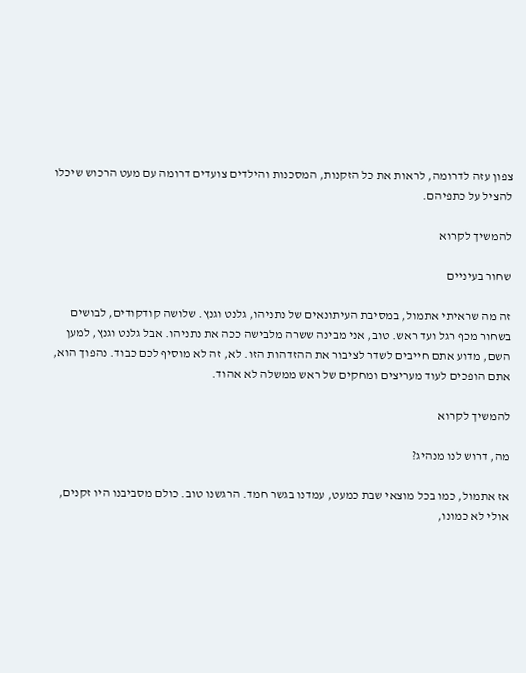צפון עזה לדרומה, לראות את כל הזקנות, המסכנות והילדים צועדים דרומה עם מעט הרכוש שיכלו להציל על כתפיהם.

להמשיך לקרוא

שחור בעיניים

זה מה שראיתי אתמול, במסיבת העיתונאים של נתניהו, גלנט וגנץ. שלושה קודקודים, לבושים בשחור מכף רגל ועד ראש. טוב, אני מבינה ששרה מלבישה ככה את נתניהו. אבל גלנט וגנץ, למען השם, מדוע אתם חייבים לשדר לציבור את ההזדהות הזו. לא, זה לא מוסיף לכם כבוד. נהפוך הוא, אתם הופכים לעוד מעריצים ומחקים של ראש ממשלה לא אהוד.

להמשיך לקרוא

מה, דרוש לנו מנהיג?

אז אתמול, כמו בכל מוצאי שבת כמעט, עמדנו בגשר חמד. הרגשנו טוב. כולם מסביבנו היו זקנים, אולי לא כמונו,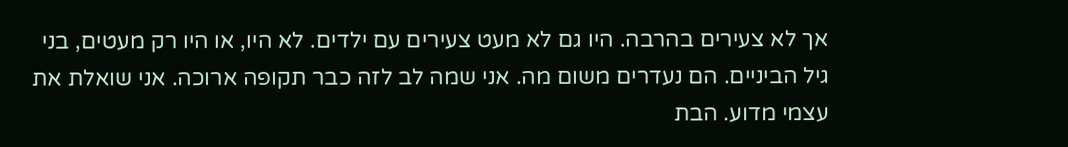אך לא צעירים בהרבה. היו גם לא מעט צעירים עם ילדים. לא היו, או היו רק מעטים, בני גיל הביניים. הם נעדרים משום מה. אני שמה לב לזה כבר תקופה ארוכה. אני שואלת את עצמי מדוע. הבת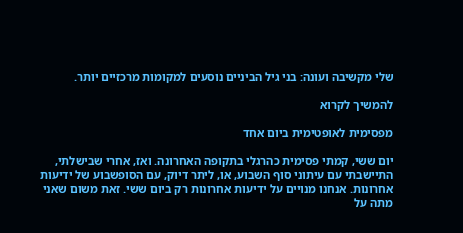שלי מקשיבה ועונה: בני גיל הביניים נוסעים למקומות מרכזיים יותר.

להמשיך לקרוא

מפסימית לאופטימית ביום אחד

יום ששי, קמתי פסימית כהרגלי בתקופה האחרונה. ואז, אחרי שבישלתי, התיישבתי עם עיתוני סוף השבוע, או, ליתר דיוק, עם הסופשבוע של ידיעות אחרונות. אנחנו מנויים על ידיעות אחרונות רק ביום ששי. זאת משום שאני מתה על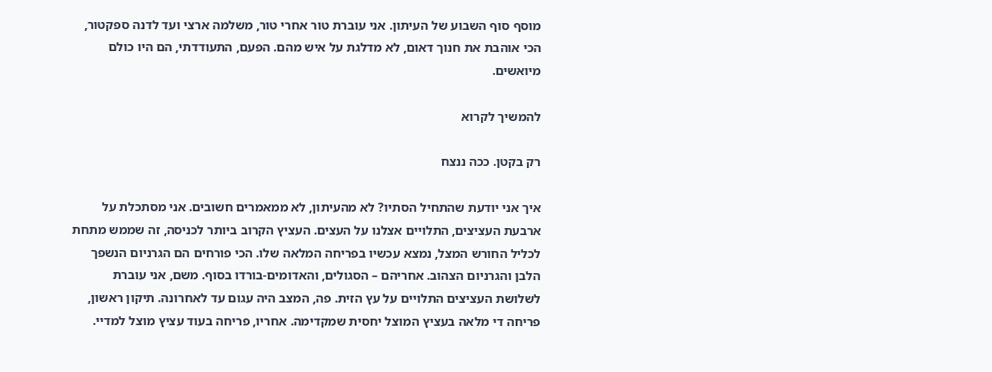מוסף סוף השבוע של העיתון. אני עוברת טור אחרי טור, משלמה ארצי ועד לדנה ספקטור, הכי אוהבת את חנוך דאום, לא מדלגת על איש מהם. הפעם, התעודדתי, הם היו כולם מיואשים.

להמשיך לקרוא

רק בקטן. ככה ננצח

איך אני יודעת שהתחיל הסתיו? לא מהעיתון, לא ממאמרים חשובים. אני מסתכלת על ארבעת העציצים, התלויים אצלנו על העצים. העציץ הקרוב ביותר לכניסה, זה שממש מתחת לכליל החורש המצל, נמצא עכשיו בפריחה המלאה שלו. הכי פורחים הם הגרניום הנשפך הלבן והגרניום הצהוב. אחריהם – הסגולים, והאדומים-בורדו בסוף. משם, אני עוברת לשלושת העציצים התלויים על עץ הזית. פה, המצב היה עגום עד לאחרונה. תיקון ראשון, פריחה די מלאה בעציץ המוצל יחסית שמקדימה. אחריו, פריחה בעוד עציץ מוצל למדיי.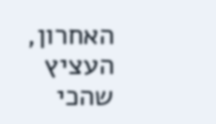האחרון, העציץ שהכי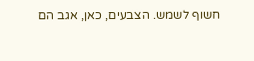חשוף לשמש. הצבעים, כאן, אגב הם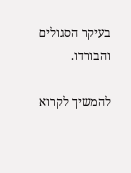בעיקר הסגולים והבורדו.

להמשיך לקרוא